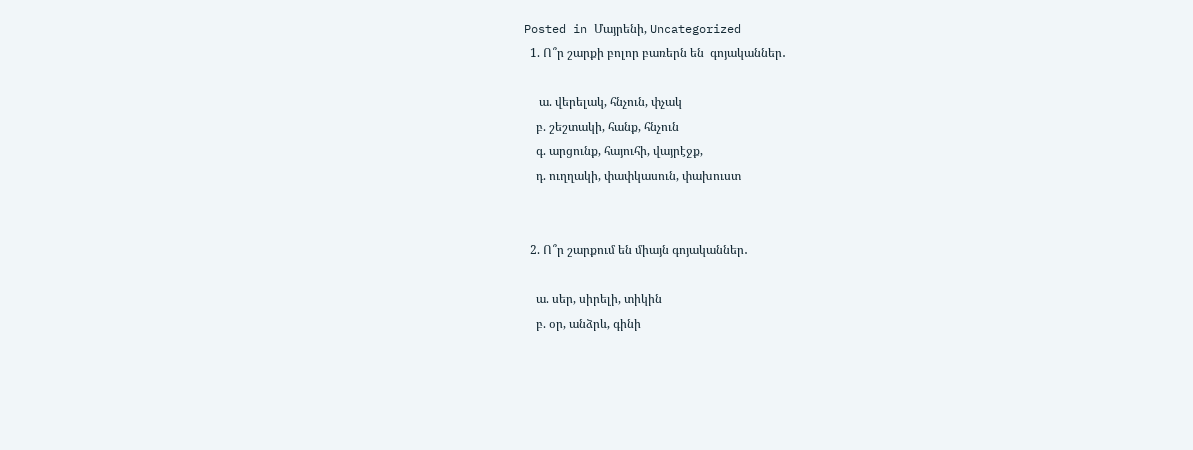Posted in Մայրենի, Uncategorized
  1. Ո՞ր շարքի բոլոր բառերն են  գոյականներ․

     ա. վերելակ, հնչուն, փչակ
    բ. շեշտակի, հանք, հնչուն
    գ. արցունք, հայուհի, վայրէջք,
    դ. ուղղակի, փափկասուն, փախուստ


  2. Ո՞ր շարքում են միայն գոյականներ․

    ա. սեր, սիրելի, տիկին
    բ. օր, անձրև, գինի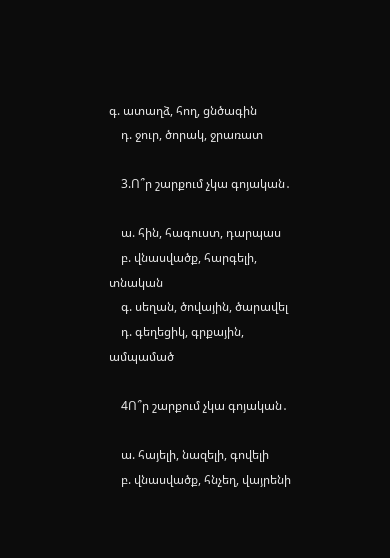գ. ատաղձ, հող, ցնծագին
    դ. ջուր, ծորակ, ջրառատ

    3.Ո՞ր շարքում չկա գոյական․

    ա. հին, հագուստ, դարպաս
    բ. վնասվածք, հարգելի, տնական
    գ. սեղան, ծովային, ծարավել
    դ. գեղեցիկ, գրքային, ամպամած

    4Ո՞ր շարքում չկա գոյական․

    ա. հայելի, նազելի, գովելի
    բ. վնասվածք, հնչեղ, վայրենի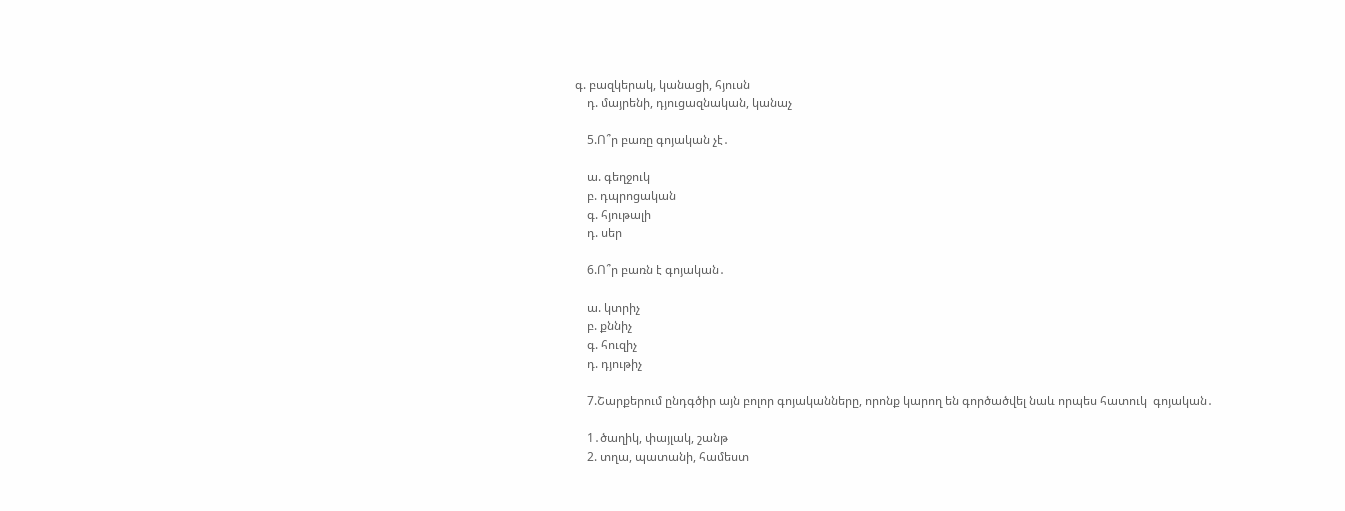գ. բազկերակ, կանացի, հյուսն
    դ. մայրենի, դյուցազնական, կանաչ

    5.Ո՞ր բառը գոյական չէ․

    ա. գեղջուկ
    բ. դպրոցական
    գ. հյութալի
    դ. սեր

    6.Ո՞ր բառն է գոյական․

    ա. կտրիչ
    բ. քննիչ
    գ. հուզիչ
    դ. դյութիչ

    7.Շարքերում ընդգծիր այն բոլոր գոյականները, որոնք կարող են գործածվել նաև որպես հատուկ  գոյական․

    1․ծաղիկ, փայլակ, շանթ
    2. տղա, պատանի, համեստ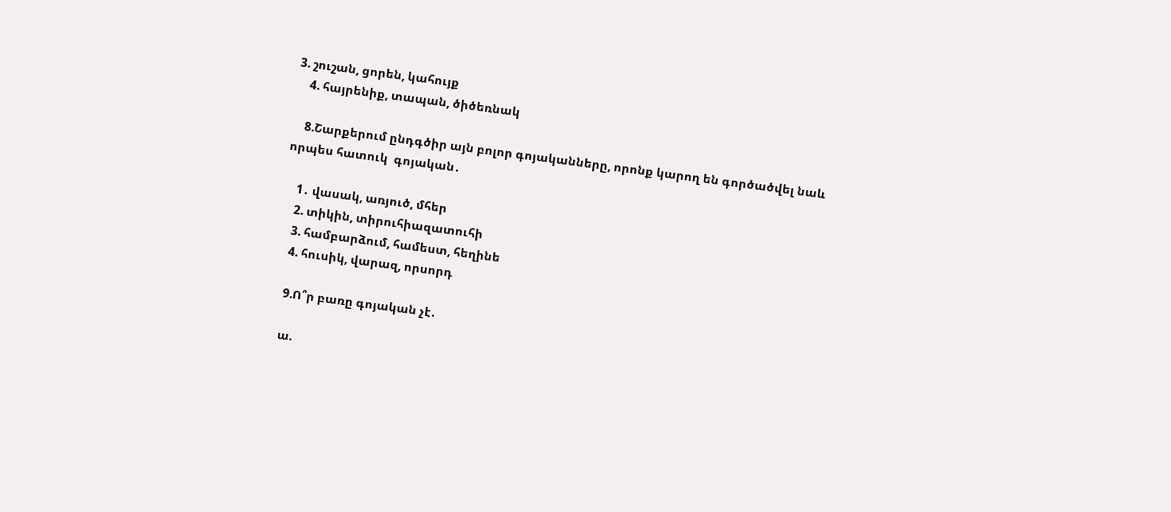3. շուշան, ցորեն, կահույք
    4. հայրենիք, տապան, ծիծեռնակ

    8.Շարքերում ընդգծիր այն բոլոր գոյականները, որոնք կարող են գործածվել նաև որպես հատուկ  գոյական․

    1․ վասակ, առյուծ, մհեր
    2. տիկին, տիրուհիազատուհի
    3. համբարձում, համեստ, հեղինե
    4. հուսիկ, վարազ, որսորդ

    9.Ո՞ր բառը գոյական չէ․

    ա.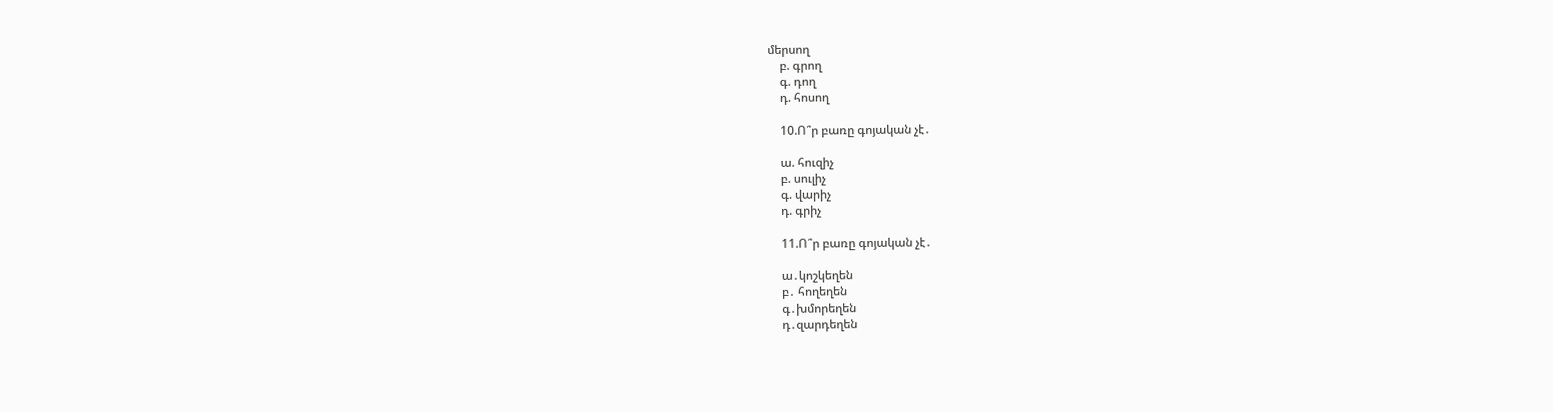մերսող
    բ. գրող
    գ. դող
    դ. հոսող

    10.Ո՞ր բառը գոյական չէ․

    ա. հուզիչ
    բ. սուլիչ
    գ. վարիչ
    դ. գրիչ

    11.Ո՞ր բառը գոյական չէ․

    ա․կոշկեղեն
    բ․ հողեղեն
    գ․խմորեղեն
    դ․զարդեղեն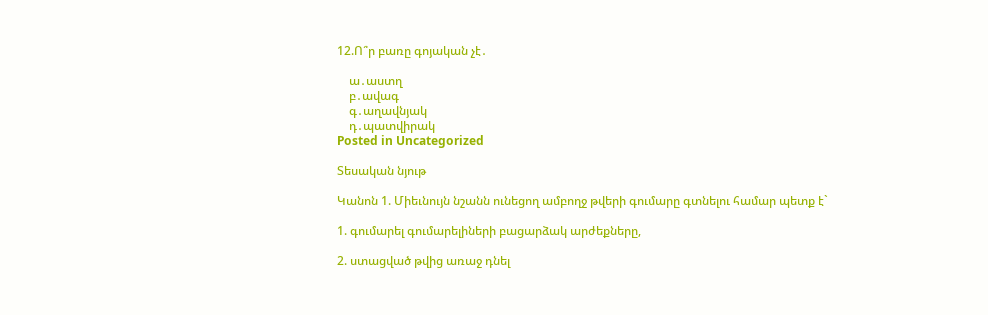12.Ո՞ր բառը գոյական չէ․

    ա․աստղ
    բ․ավագ
    գ․աղավնյակ
    դ․պատվիրակ
Posted in Uncategorized

Տեսական նյութ

Կանոն 1. Միեւնույն նշանն ունեցող ամբողջ թվերի գումարը գտնելու համար պետք է`

1. գումարել գումարելիների բացարձակ արժեքները,

2. ստացված թվից առաջ դնել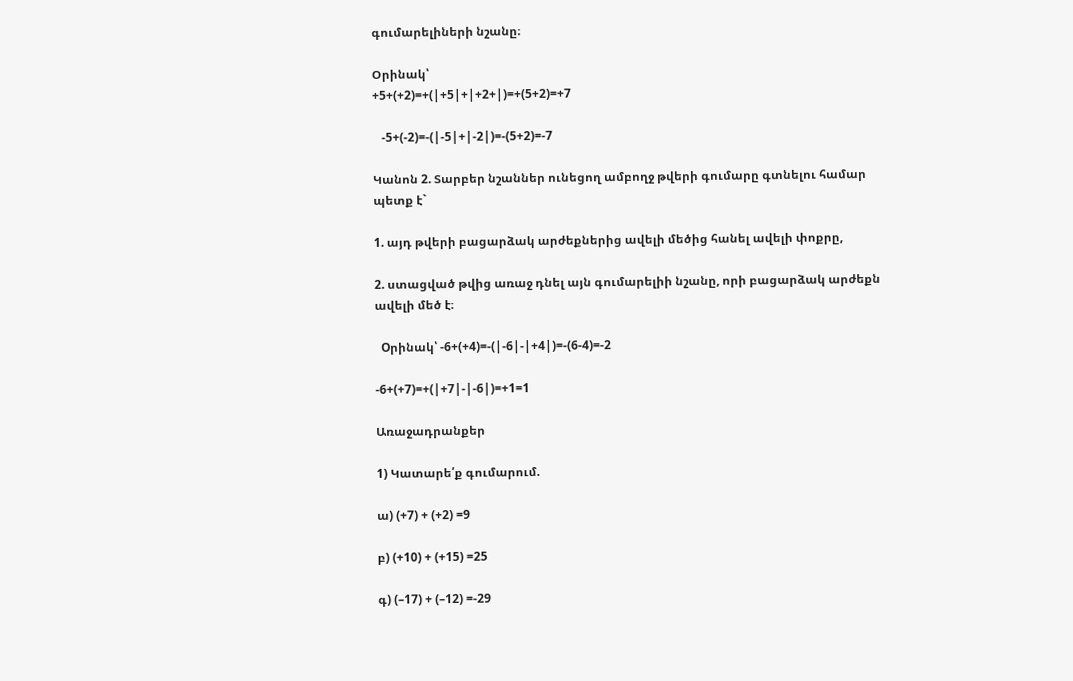գումարելիների նշանը։

Օրինակ՝
+5+(+2)=+(|+5|+|+2+|)=+(5+2)=+7

   -5+(-2)=-(|-5|+|-2|)=-(5+2)=-7

Կանոն 2. Տարբեր նշաններ ունեցող ամբողջ թվերի գումարը գտնելու համար պետք է`

1. այդ թվերի բացարձակ արժեքներից ավելի մեծից հանել ավելի փոքրը,

2. ստացված թվից առաջ դնել այն գումարելիի նշանը, որի բացարձակ արժեքն ավելի մեծ է։

  Oրինակ՝ -6+(+4)=-(|-6|-|+4|)=-(6-4)=-2

-6+(+7)=+(|+7|-|-6|)=+1=1

Առաջադրանքեր

1) Կատարե՛ք գումարում.

ա) (+7) + (+2) =9

բ) (+10) + (+15) =25

գ) (–17) + (–12) =-29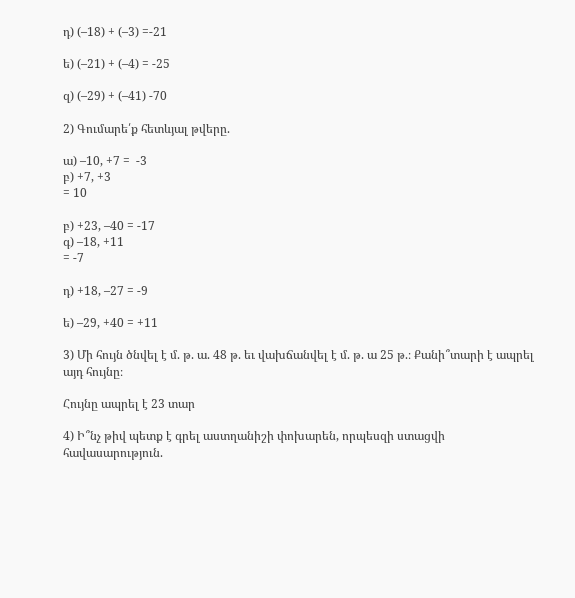դ) (–18) + (–3) =-21

ե) (–21) + (–4) = -25

զ) (–29) + (–41) -70

2) Գումարե՛ք հետևյալ թվերը.

ա) –10, +7 =  -3
բ) +7, +3
= 10

բ) +23, –40 = -17
գ) –18, +11
= -7

դ) +18, –27 = -9

ե) –29, +40 = +11

3) Մի հույն ծնվել է մ. թ. ա. 48 թ. եւ վախճանվել է մ. թ. ա 25 թ.։ Քանի՞տարի է ապրել այդ հույնը։

Հույնը ապրել է 23 տար

4) Ի՞նչ թիվ պետք է գրել աստղանիշի փոխարեն, որպեսզի ստացվի հավասարություն.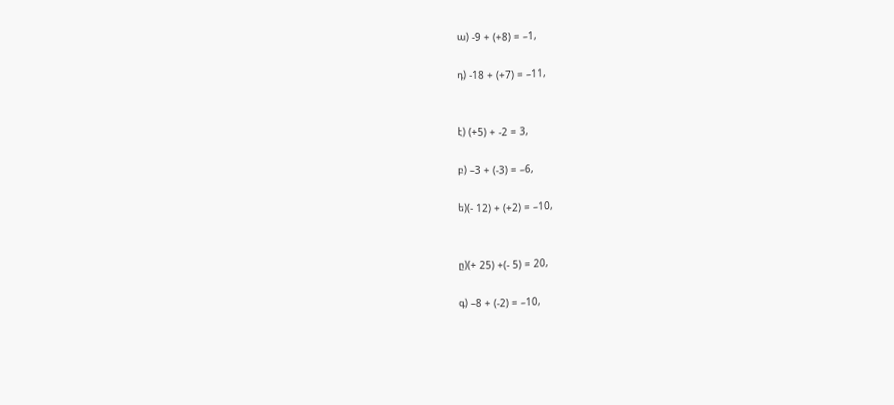ա) -9 + (+8) = –1,

դ) -18 + (+7) = –11,


է) (+5) + -2 = 3,

բ) –3 + (-3) = –6,

ե)(- 12) + (+2) = –10,


ը)(+ 25) +(- 5) = 20,

գ) –8 + (-2) = –10,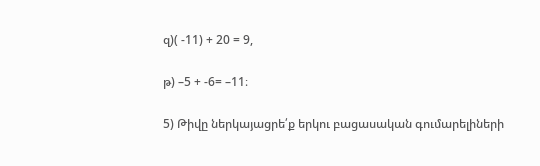զ)( -11) + 20 = 9,

թ) –5 + -6= –11։

5) Թիվը ներկայացրե՛ք երկու բացասական գումարելիների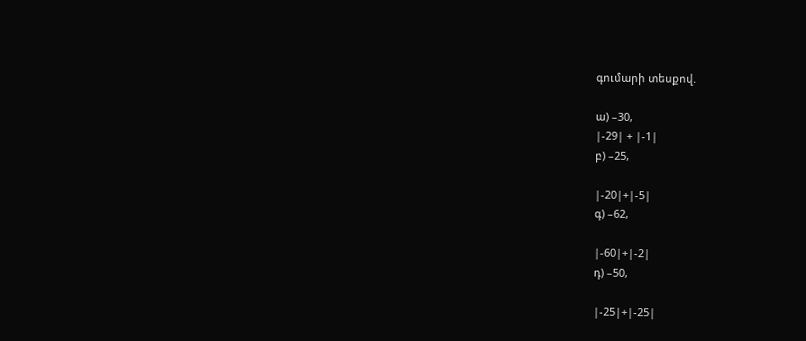գումարի տեսքով.

ա) –30,
|-29| + |-1|
բ) –25,

|-20|+|-5|
գ) –62,

|-60|+|-2|
դ) –50,

|-25|+|-25|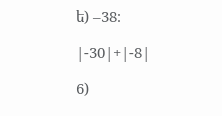ե) –38։

|-30|+|-8|

6)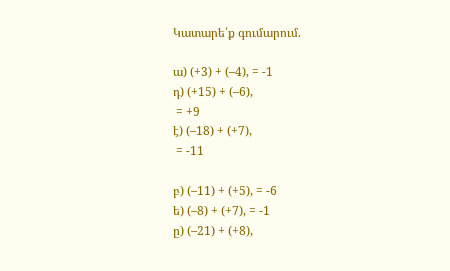Կատարե՛ք գումարում.

ա) (+3) + (–4), = -1
դ) (+15) + (–6),
 = +9
է) (–18) + (+7),
 = -11

բ) (–11) + (+5), = -6
ե) (–8) + (+7), = -1
ը) (–21) + (+8),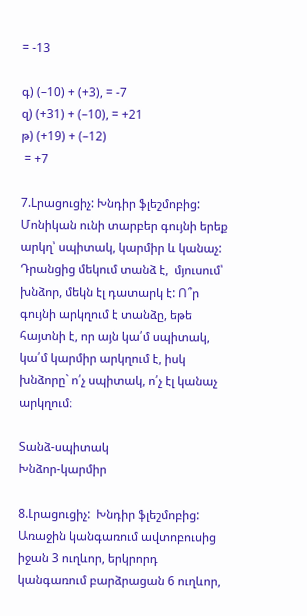= -13

գ) (–10) + (+3), = -7
զ) (+31) + (–10), = +21
թ) (+19) + (–12)
 = +7

7.Lրացուցիչ: Խնդիր ֆլեշմոբից:
Մոնիկան ունի տարբեր գույնի երեք արկղ՝ սպիտակ, կարմիր և կանաչ: Դրանցից մեկում տանձ է,  մյուսում՝ խնձոր, մեկն էլ դատարկ է: Ո՞ր գույնի արկղում է տանձը, եթե հայտնի է, որ այն կա՛մ սպիտակ, կա՛մ կարմիր արկղում է, իսկ խնձորը` ո՛չ սպիտակ, ո՛չ էլ կանաչ արկղում։

Տանձ-սպիտակ
Խնձոր-կարմիր

8.Լրացուցիչ:  Խնդիր ֆլեշմոբից:
Առաջին կանգառում ավտոբուսից իջան 3 ուղևոր, երկրորդ կանգառում բարձրացան 6 ուղևոր,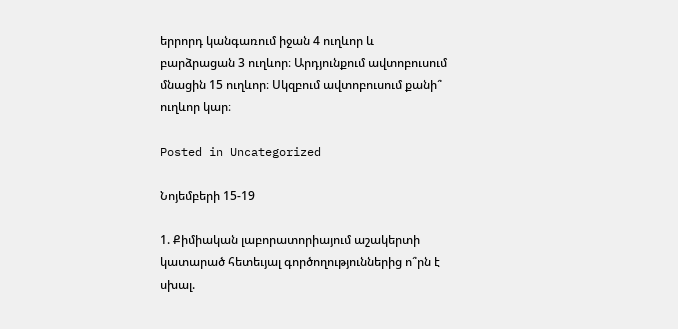երրորդ կանգառում իջան 4 ուղևոր և բարձրացան 3 ուղևոր։ Արդյունքում ավտոբուսում մնացին 15 ուղևոր։ Սկզբում ավտոբուսում քանի՞ ուղևոր կար։

Posted in Uncategorized

Նոյեմբերի 15-19

1. Քիմիական լաբորատորիայում աշակերտի կատարած հետեւյալ գործողություններից ո՞րն է սխալ.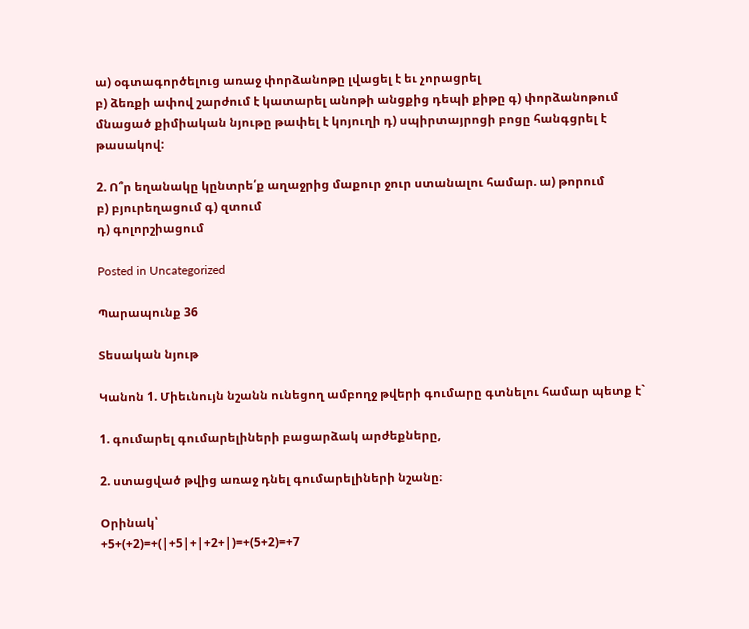ա) օգտագործելուց առաջ փորձանոթը լվացել է եւ չորացրել
բ) ձեռքի ափով շարժում է կատարել անոթի անցքից դեպի քիթը գ) փորձանոթում մնացած քիմիական նյութը թափել է կոյուղի դ) սպիրտայրոցի բոցը հանգցրել է թասակով:

2. Ո՞ր եղանակը կընտրե՛ք աղաջրից մաքուր ջուր ստանալու համար. ա) թորում
բ) բյուրեղացում գ) զտում
դ) գոլորշիացում

Posted in Uncategorized

Պարապունք 36

Տեսական նյութ

Կանոն 1. Միեւնույն նշանն ունեցող ամբողջ թվերի գումարը գտնելու համար պետք է`

1. գումարել գումարելիների բացարձակ արժեքները,

2. ստացված թվից առաջ դնել գումարելիների նշանը։

Օրինակ՝
+5+(+2)=+(|+5|+|+2+|)=+(5+2)=+7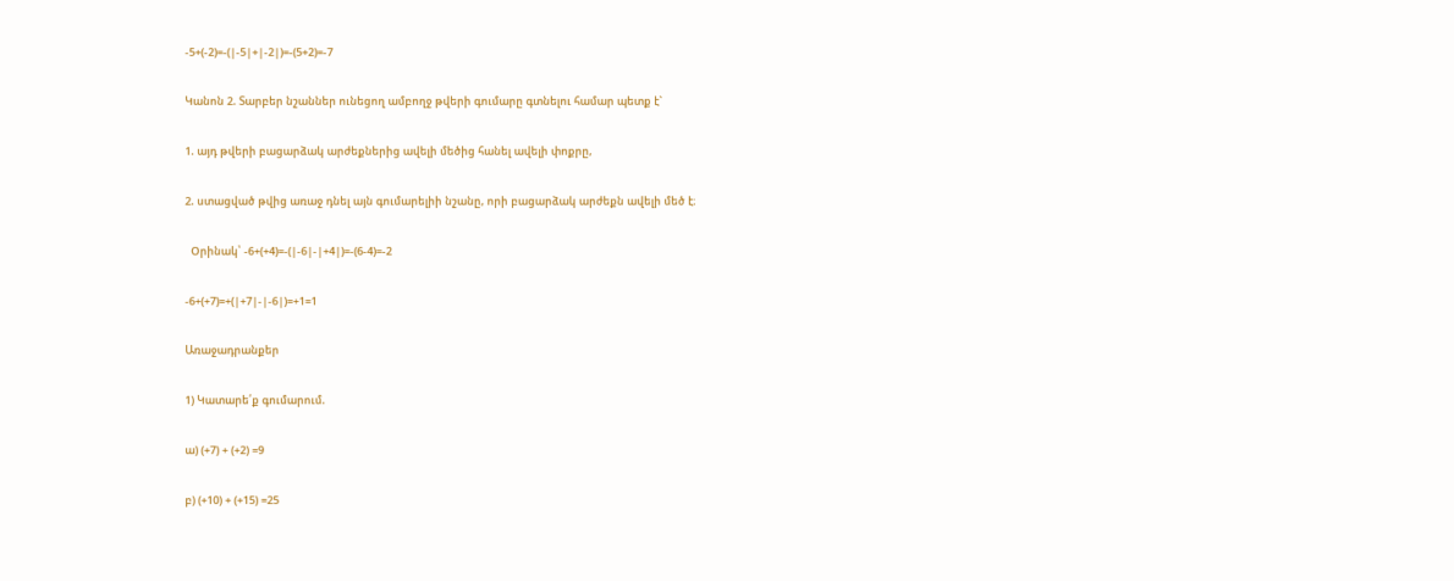-5+(-2)=-(|-5|+|-2|)=-(5+2)=-7

Կանոն 2. Տարբեր նշաններ ունեցող ամբողջ թվերի գումարը գտնելու համար պետք է`

1. այդ թվերի բացարձակ արժեքներից ավելի մեծից հանել ավելի փոքրը,

2. ստացված թվից առաջ դնել այն գումարելիի նշանը, որի բացարձակ արժեքն ավելի մեծ է։

  Oրինակ՝ -6+(+4)=-(|-6|-|+4|)=-(6-4)=-2

-6+(+7)=+(|+7|-|-6|)=+1=1

Առաջադրանքեր

1) Կատարե՛ք գումարում.

ա) (+7) + (+2) =9

բ) (+10) + (+15) =25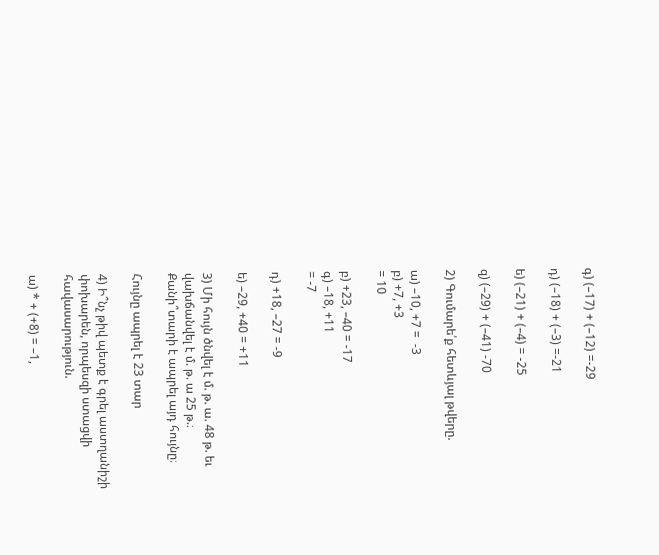գ) (–17) + (–12) =-29

դ) (–18) + (–3) =-21

ե) (–21) + (–4) = -25

զ) (–29) + (–41) -70

2) Գումարե՛ք հետևյալ թվերը.

ա) –10, +7 =  -3
բ) +7, +3
= 10

բ) +23, –40 = -17
գ) –18, +11
= -7

դ) +18, –27 = -9

ե) –29, +40 = +11

3) Մի հույն ծնվել է մ. թ. ա. 48 թ. եւ վախճանվել է մ. թ. ա 25 թ.։ Քանի՞տարի է ապրել այդ հույնը։

Հույնը ապրել է 23 տար

4) Ի՞նչ թիվ պետք է գրել աստղանիշի փոխարեն, որպեսզի ստացվի հավասարություն.

ա) * + (+8) = –1,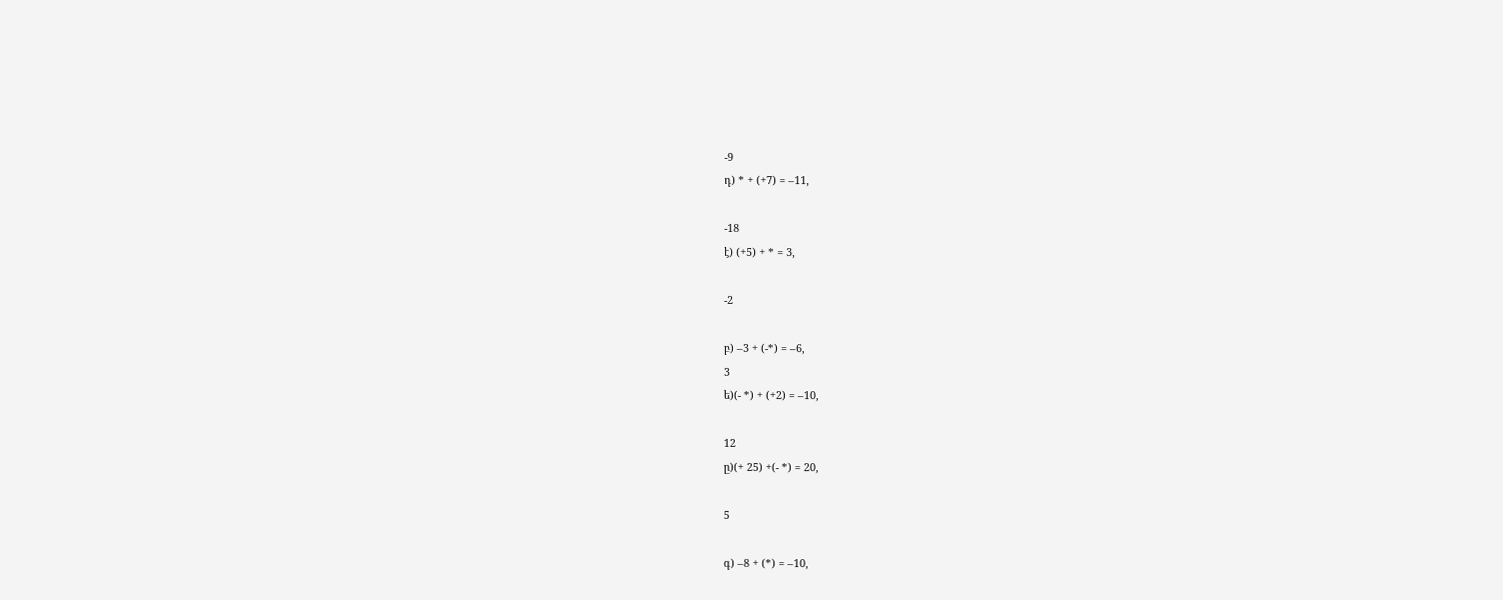-9
դ) * + (+7) = –11,

-18
է) (+5) + * = 3,

-2

բ) –3 + (-*) = –6,
3
ե)(- *) + (+2) = –10,

12
ը)(+ 25) +(- *) = 20,

5

գ) –8 + (*) = –10,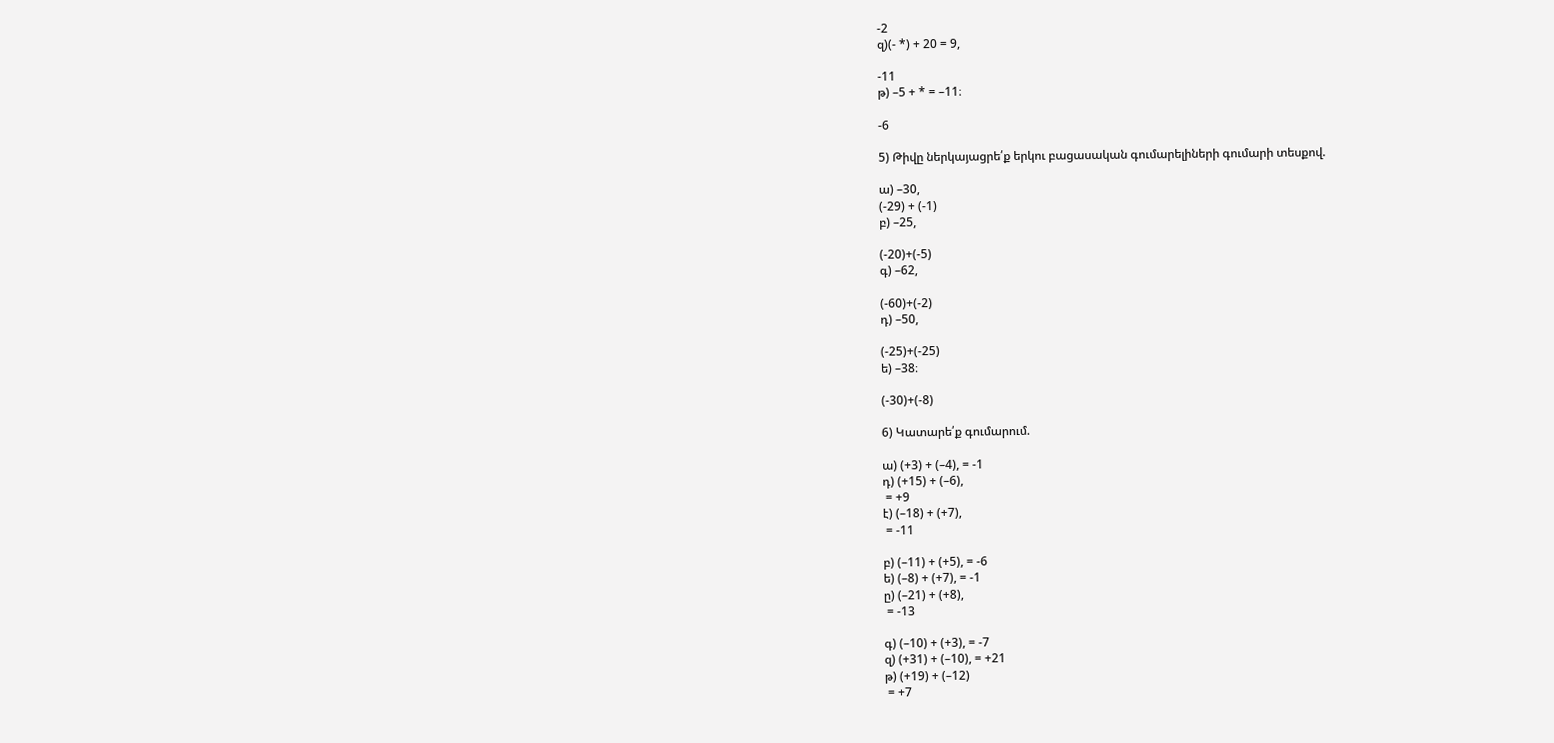-2
զ)(- *) + 20 = 9,

-11
թ) –5 + * = –11։

-6

5) Թիվը ներկայացրե՛ք երկու բացասական գումարելիների գումարի տեսքով.

ա) –30,
(-29) + (-1)
բ) –25,

(-20)+(-5)
գ) –62,

(-60)+(-2)
դ) –50,

(-25)+(-25)
ե) –38։

(-30)+(-8)

6) Կատարե՛ք գումարում.

ա) (+3) + (–4), = -1
դ) (+15) + (–6),
 = +9
է) (–18) + (+7),
 = -11

բ) (–11) + (+5), = -6
ե) (–8) + (+7), = -1
ը) (–21) + (+8),
 = -13

գ) (–10) + (+3), = -7
զ) (+31) + (–10), = +21
թ) (+19) + (–12)
 = +7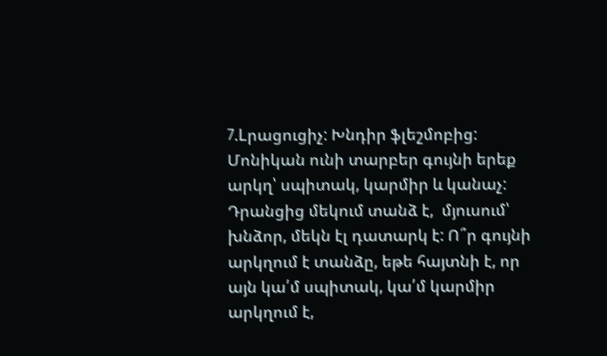7.Lրացուցիչ: Խնդիր ֆլեշմոբից:
Մոնիկան ունի տարբեր գույնի երեք արկղ՝ սպիտակ, կարմիր և կանաչ: Դրանցից մեկում տանձ է,  մյուսում՝ խնձոր, մեկն էլ դատարկ է: Ո՞ր գույնի արկղում է տանձը, եթե հայտնի է, որ այն կա՛մ սպիտակ, կա՛մ կարմիր արկղում է,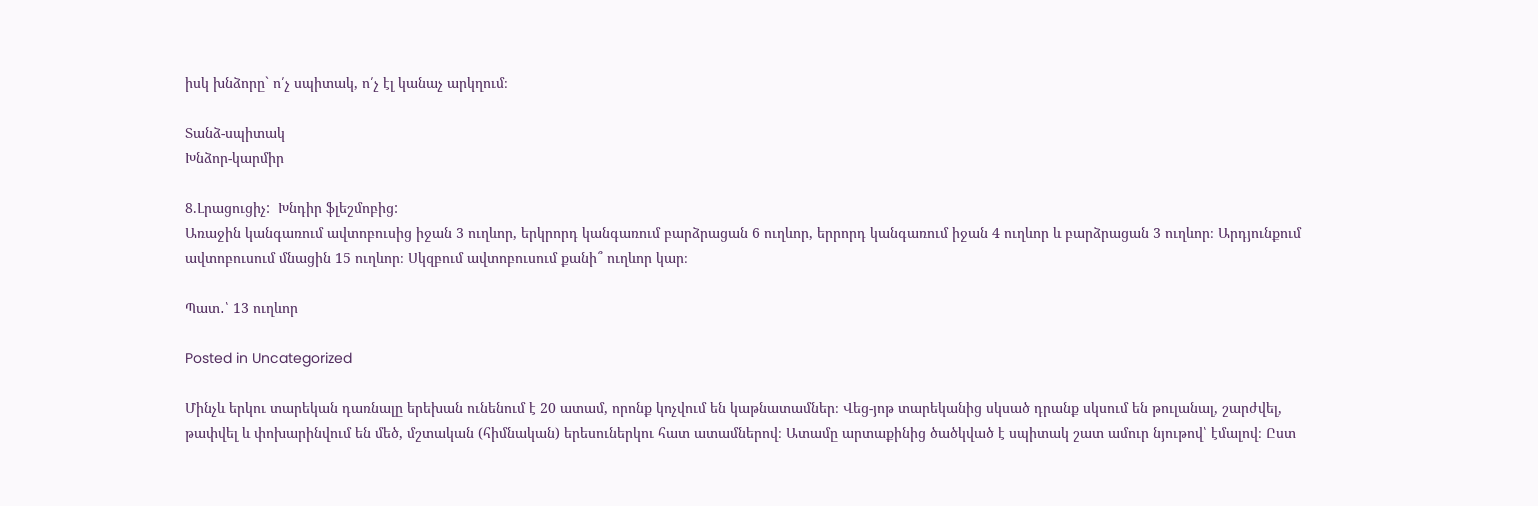իսկ խնձորը` ո՛չ սպիտակ, ո՛չ էլ կանաչ արկղում։

Տանձ-սպիտակ
Խնձոր-կարմիր

8.Լրացուցիչ:  Խնդիր ֆլեշմոբից:
Առաջին կանգառում ավտոբուսից իջան 3 ուղևոր, երկրորդ կանգառում բարձրացան 6 ուղևոր, երրորդ կանգառում իջան 4 ուղևոր և բարձրացան 3 ուղևոր։ Արդյունքում ավտոբուսում մնացին 15 ուղևոր։ Սկզբում ավտոբուսում քանի՞ ուղևոր կար։

Պատ․՝ 13 ուղևոր

Posted in Uncategorized

Մինչև երկու տարեկան դառնալը երեխան ունենում է 20 ատամ, որոնք կոչվում են կաթնատամներ։ Վեց-յոթ տարեկանից սկսած դրանք սկսում են թուլանալ, շարժվել, թափվել և փոխարինվում են մեծ, մշտական (հիմնական) երեսուներկու հատ ատամներով։ Ատամը արտաքինից ծածկված է սպիտակ շատ ամուր նյութով՝ էմալով։ Ըստ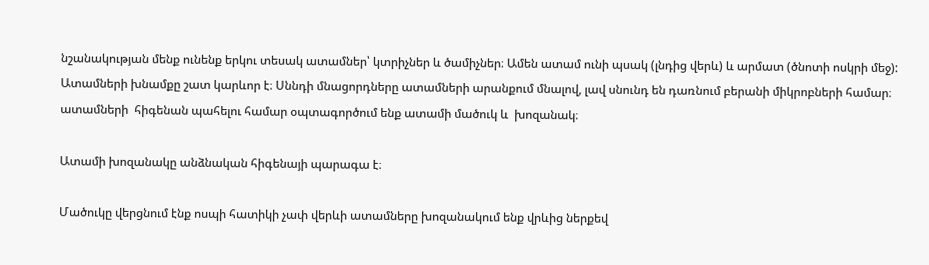նշանակության մենք ունենք երկու տեսակ ատամներ՝ կտրիչներ և ծամիչներ։ Ամեն ատամ ունի պսակ (լնդից վերև) և արմատ (ծնոտի ոսկրի մեջ): Ատամների խնամքը շատ կարևոր է։ Սննդի մնացորդները ատամների արանքում մնալով, լավ սնունդ են դառնում բերանի միկրոբների համար։ ատամների  հիգենան պահելու համար օպտագործում ենք ատամի մածուկ և  խոզանակ։

Ատամի խոզանակը անձնական հիգենայի պարագա է։

Մածուկը վերցնում էնք ոսպի հատիկի չափ վերևի ատամները խոզանակում ենք վրևից ներքեվ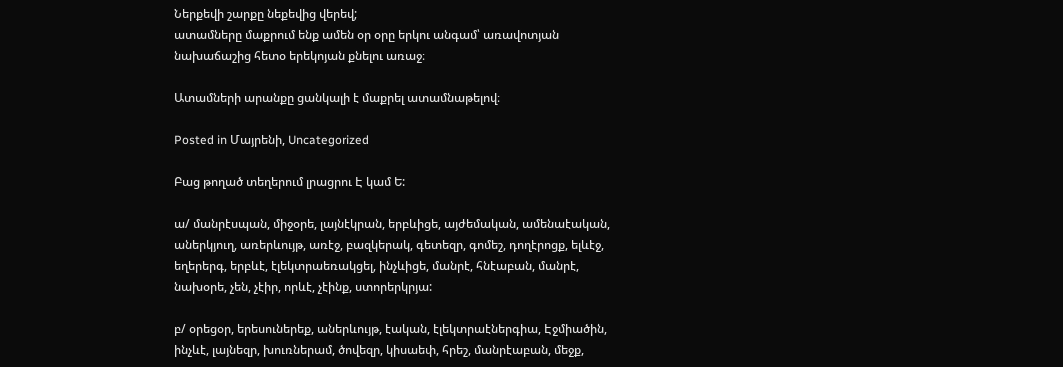Ներքեվի շարքը նեքեվից վերեվ;                                                                                                                                                      ատամները մաքրում ենք ամեն օր օրը երկու անգամ՝ առավոտյան նախաճաշից հետօ երեկոյան քնելու առաջ։

Ատամների արանքը ցանկալի է մաքրել ատամնաթելով։

Posted in Մայրենի, Uncategorized

Բաց թողած տեղերում լրացրու Է կամ Ե:

ա/ մանրէսպան, միջօրե, լայնէկրան, երբևիցե, այժեմական, ամենաէական, աներկյուղ, առերևույթ, առէջ, բազկերակ, գետեզր, գոմեշ, դողէրոցք, ելևէջ, եղերերգ, երբևէ, էլեկտրաեռակցել, ինչևիցե, մանրէ, հնէաբան, մանրէ, նախօրե, չեն, չէիր, որևէ, չէինք, ստորերկրյա:

բ/ օրեցօր, երեսուներեք, աներևույթ, էական, էլեկտրաէներգիա, Էջմիածին, ինչևէ, լայնեզր, խուռներամ, ծովեզր, կիսաեփ, հրեշ, մանրէաբան, մեջք,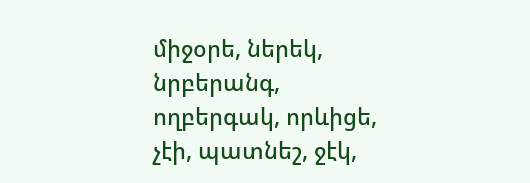միջօրե, ներեկ, նրբերանգ, ողբերգակ, որևիցե, չէի, պատնեշ, ջէկ,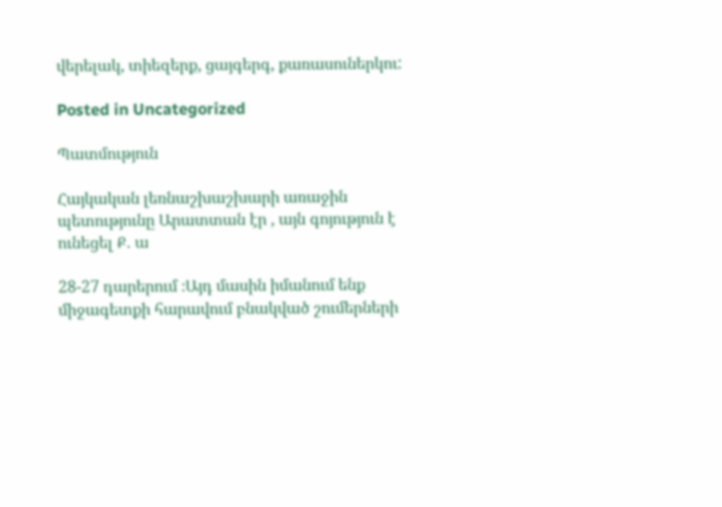վերելակ, տիեզերք, ցայգերգ, քառասուներկու:

Posted in Uncategorized

Պատմություն

Հայկական լեռնաշխաշխարի առաջին պետությունը Արատտան էր , այն գոյություն է ունեցել Ք․ ա

28-27 դարերում ։Այդ մասին իմանում ենք միջագետքի հարավում բնակված շումերների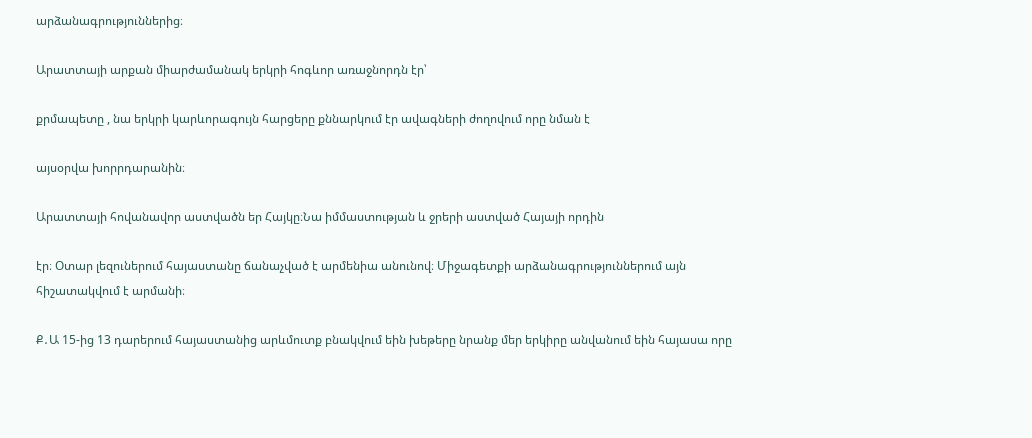արձանագրություններից։

Արատտայի արքան միարժամանակ երկրի հոգևոր առաջնորդն էր՝

քրմապետը , նա երկրի կարևորագույն հարցերը քննարկում էր ավագների ժողովում որը նման է

այսօրվա խորրդարանին։

Արատտայի հովանավոր աստվածն եր Հայկը։Նա իմմաստության և ջրերի աստված Հայայի որդին

էր։ Օտար լեզուներում հայաստանը ճանաչված է արմենիա անունով։ Միջագետքի արձանագրություններում այն հիշատակվում է արմանի։

Ք․Ա 15-ից 13 դարերում հայաստանից արևմուտք բնակվում եին խեթերը նրանք մեր երկիրը անվանում եին հայասա որը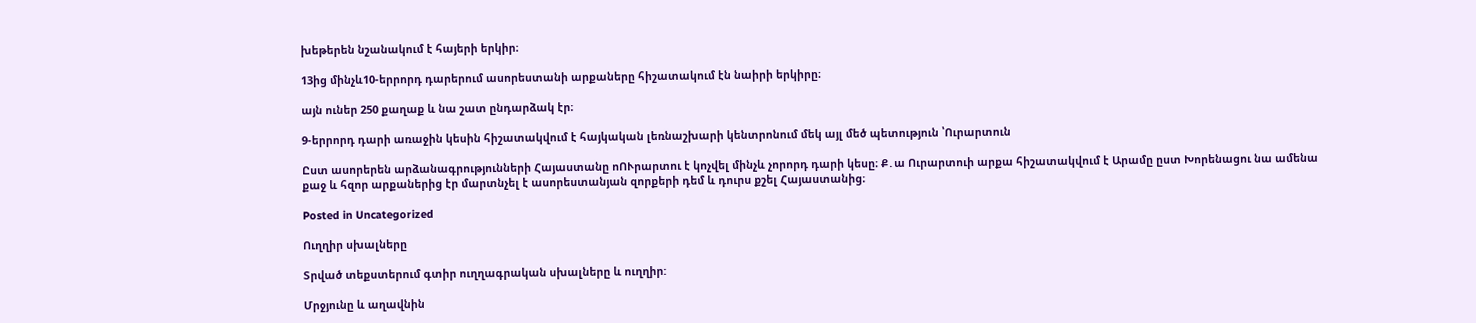խեթերեն նշանակում է հայերի երկիր։

13ից մինչև10-երրորդ դարերում ասորեստանի արքաները հիշատակում էն նաիրի երկիրը։

այն ուներ 250 քաղաք և նա շատ ընդարձակ էր։

9-երրորդ դարի առաջին կեսին հիշատակվում է հայկական լեռնաշխարի կենտրոնում մեկ այլ մեծ պետություն ՝Ուրարտուն

Ըստ ասորերեն արձանագրությունների Հայաստանը ոՈՒրարտու է կոչվել մինչև չորորդ դարի կեսը։ Ք․ա Ուրարտուի արքա հիշատակվում է Արամը ըստ Խորենացու նա ամենա քաջ և հզոր արքաներից էր մարտնչել է ասորեստանյան զորքերի դեմ և դուրս քշել Հայաստանից։

Posted in Uncategorized

Ուղղիր սխալները

Տրված տեքստերում գտիր ուղղագրական սխալները և ուղղիր:

Մրջյունը և աղավնին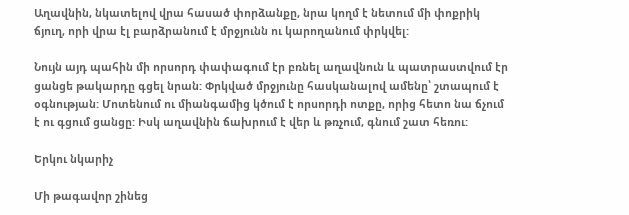Աղավնին, նկատելով վրա հասած փորձանքը, նրա կողմ է նետում մի փոքրիկ ճյուղ, որի վրա էլ բարձրանում է մրջյունն ու կարողանում փրկվել:

Նույն այդ պահին մի որսորդ փափագում էր բռնել աղավնուն և պատրաստվում էր ցանցե թակարդը գցել նրան: Փրկված մրջյունը հասկանալով ամենը՝ շտապում է օգնության: Մոտենում ու միանգամից կծում է որսորդի ոտքը, որից հետո նա ճչում է ու գցում ցանցը: Իսկ աղավնին ճախրում է վեր և թռչում, գնում շատ հեռու:

Երկու նկարիչ

Մի թագավոր շինեց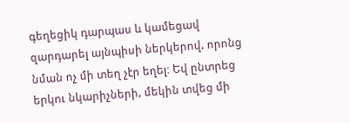գեղեցիկ դարպաս և կամեցավ զարդարել այնպիսի ներկերով, որոնց նման ոչ մի տեղ չէր եղել: Եվ ընտրեց երկու նկարիչների, մեկին տվեց մի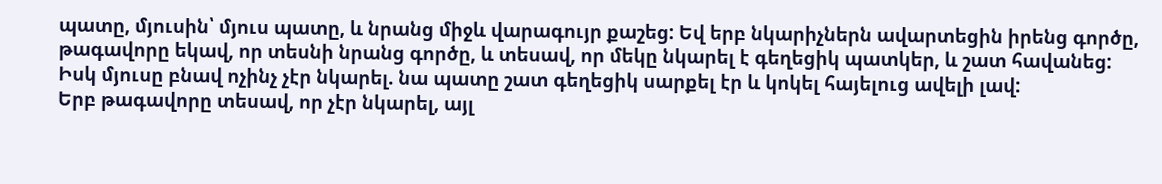պատը, մյուսին՝ մյուս պատը, և նրանց միջև վարագույր քաշեց: Եվ երբ նկարիչներն ավարտեցին իրենց գործը, թագավորը եկավ, որ տեսնի նրանց գործը, և տեսավ, որ մեկը նկարել է գեղեցիկ պատկեր, և շատ հավանեց: Իսկ մյուսը բնավ ոչինչ չէր նկարել. նա պատը շատ գեղեցիկ սարքել էր և կոկել հայելուց ավելի լավ:
Երբ թագավորը տեսավ, որ չէր նկարել, այլ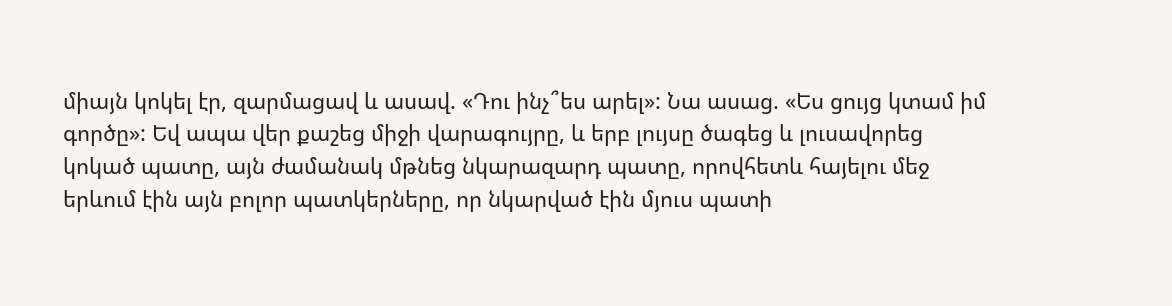միայն կոկել էր, զարմացավ և ասավ. «Դու ինչ՞ես արել»: Նա ասաց. «Ես ցույց կտամ իմ գործը»: Եվ ապա վեր քաշեց միջի վարագույրը, և երբ լույսը ծագեց և լուսավորեց կոկած պատը, այն ժամանակ մթնեց նկարազարդ պատը, որովհետև հայելու մեջ երևում էին այն բոլոր պատկերները, որ նկարված էին մյուս պատի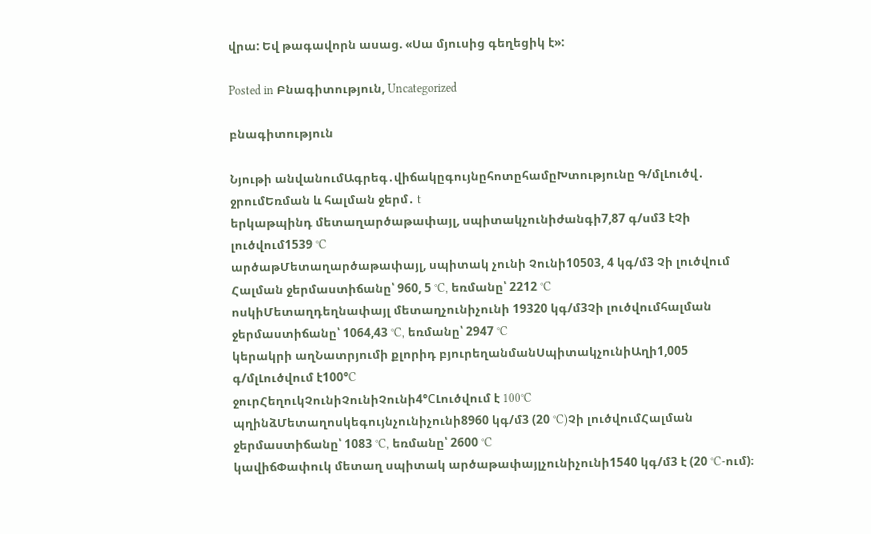վրա: Եվ թագավորն ասաց. «Սա մյուսից գեղեցիկ է»:

Posted in Բնագիտություն, Uncategorized

բնագիտություն

Նյութի անվանումԱգրեգ․վիճակըգույնըհոտըհամըԽտությունը Գ/մլԼուծվ․ ջրումԵռման և հալման ջերմ․ t
երկաթպինդ մետաղարծաթափայլ, սպիտակչունիժանգի7,87 գ/սմ3 էՉի լուծվում1539 °C
արծաթՄետաղարծաթափայլ, սպիտակ չունի Չունի10503, 4 կգ/մ3 Չի լուծվում Հալման ջերմաստիճանը՝ 960, 5 °C, եռմանը՝ 2212 °C
ոսկիՄետաղդեղնափայլ մետաղչունիչունի 19320 կգ/մ3Չի լուծվումհալման ջերմաստիճանը՝ 1064,43 °C, եռմանը՝ 2947 °C
կերակրի աղՆատրյումի քլորիդ բյուրեղանմանՍպիտակչունիԱղի1,005 գ/մլԼուծվում է100°C
ջուրՀեղուկՉունիՉունիՉունի4°СԼուծվում է 100°C
պղինձՄետաղոսկեգույնչունիչունի8960 կգ/մ3 (20 °C)Չի լուծվումՀալման ջերմաստիճանը՝ 1083 °C, եռմանը՝ 2600 °C
կավիճՓափուկ մետաղ սպիտակ արծաթափայլչունիչունի1540 կգ/մ3 է (20 °C-ում)։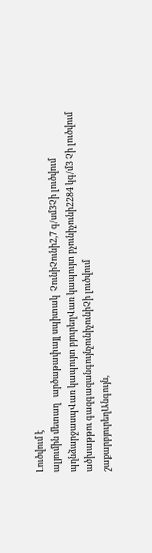Լուծվում է
ալյումին մետաղ   արծաթափայլ սպիտակ  ՉունիՉունի2,7 գ/սմ3Չի լուծվում
պղնձարջասպՎառ կապույտ բյուրեղՎառ կապույտ բչունիչունի2284 կգ/մ3 Չի լուծվում
ածխաթթու գազգազանգույնչունիչունիՉի լուծվում
շաքարբյուրեղԱնգույն,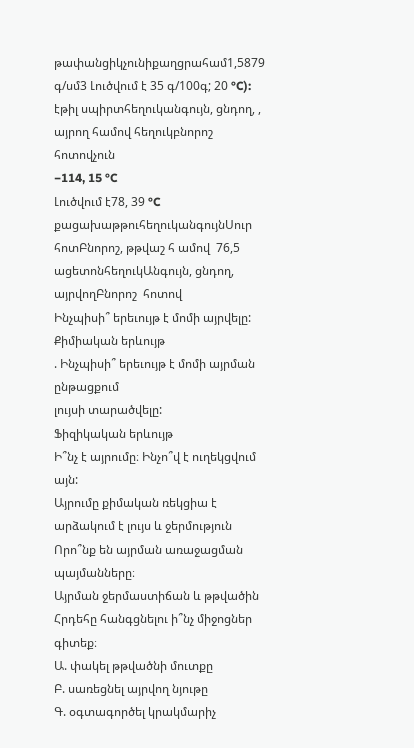թափանցիկչունիքաղցրահամ1,5879 գ/սմ3 Լուծվում է 35 գ/100գ; 20 °C):
էթիլ սպիրտհեղուկանգույն, ցնդող, , այրող համով հեղուկբնորոշ հոտովչուն
−114, 15 °C
Լուծվում է78, 39 °C
քացախաթթուհեղուկանգույնՍուր հոտԲնորոշ, թթվաշ հ ամով  76,5
ացետոնհեղուկԱնգույն, ցնդող, այրվողԲնորոշ  հոտով
Ինչպիսի՞ երեւույթ է մոմի այրվելը:
Քիմիական երևույթ
. Ինչպիսի՞ երեւույթ է մոմի այրման ընթացքում
լույսի տարածվելը:
Ֆիզիկական երևույթ
Ի՞նչ է այրումը։ Ինչո՞վ է ուղեկցվում այն:
Այրումը քիմական ռեկցիա է արձակում է լույս և ջերմություն
Որո՞նք են այրման առաջացման պայմանները։
Այրման ջերմաստիճան և թթվածին
Հրդեհը հանգցնելու ի՞նչ միջոցներ գիտեք։
Ա. փակել թթվածնի մուտքը
Բ. սառեցնել այրվող նյութը
Գ. օգտագործել կրակմարիչ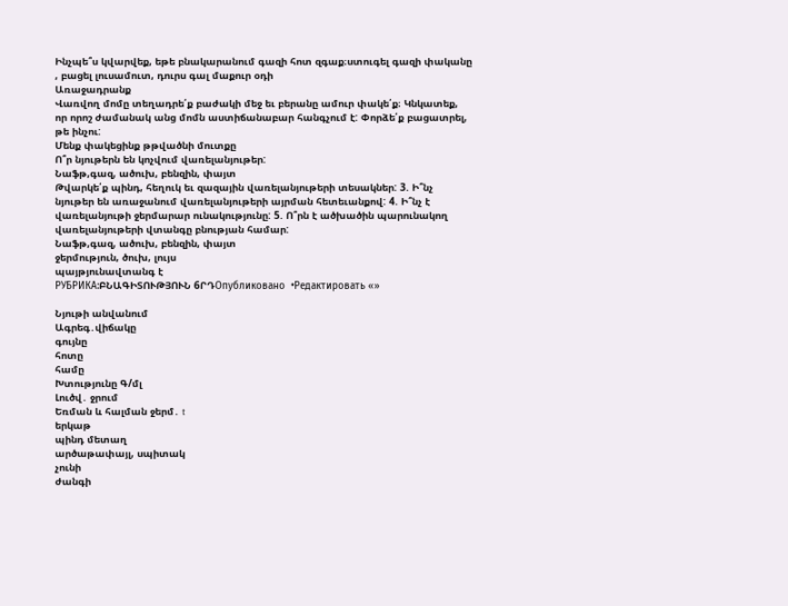Ինչպե՞ս կվարվեք, եթե բնակարանում գազի հոտ զգաք։ստուգել գազի փականը , բացել լուսամուտ, դուրս գալ մաքուր օդի
Առաջադրանք
Վառվող մոմը տեղադրե՛ք բաժակի մեջ եւ բերանը ամուր փակե՛ք։ Կնկատեք, որ որոշ ժամանակ անց մոմն աստիճանաբար հանգչում է: Փորձե՛ք բացատրել, թե ինչու:
Մենք փակեցինք թթվածնի մուտքը
Ո՞ր նյութերն են կոչվում վառելանյութեր:
Նաֆթ,գազ, ածուխ, բենզին, փայտ
Թվարկե՛ք պինդ, հեղուկ եւ զազային վառելանյութերի տեսակներ: 3. Ի՞նչ նյութեր են առաջանում վառելանյութերի այրման հետեւանքով: 4. Ի՞նչ է վառելանյութի ջերմարար ունակությունը: 5. Ո՞րն է ածխածին պարունակող վառելանյութերի վտանգը բնության համար:
Նաֆթ,գազ, ածուխ, բենզին, փայտ
ջերմություն, ծուխ, լույս
պայթյունավտանգ է
РУБРИКА:ԲՆԱԳԻՏՈՒԹՅՈՒՆ 6ՐԴОпубликовано  •Редактировать «»

Նյութի անվանում
Ագրեգ․վիճակը
գույնը
հոտը
համը
Խտությունը Գ/մլ
Լուծվ․ ջրում
Եռման և հալման ջերմ․ t
երկաթ
պինդ մետաղ
արծաթափայլ, սպիտակ
չունի
ժանգի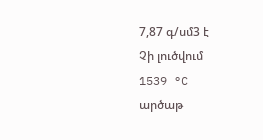7,87 գ/սմ3 է
Չի լուծվում
1539 °C
արծաթ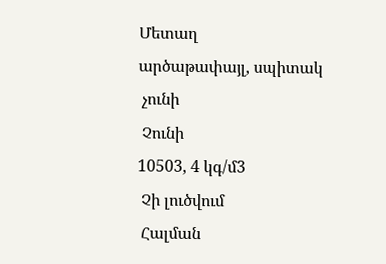Մետաղ
արծաթափայլ, սպիտակ
 չունի
 Չունի
10503, 4 կգ/մ3
 Չի լուծվում
 Հալման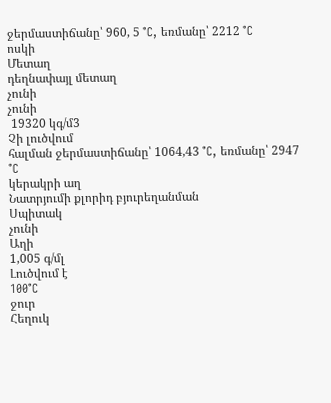ջերմաստիճանը՝ 960, 5 °C, եռմանը՝ 2212 °C
ոսկի
Մետաղ
դեղնափայլ մետաղ
չունի
չունի
 19320 կգ/մ3
Չի լուծվում
հալման ջերմաստիճանը՝ 1064,43 °C, եռմանը՝ 2947 °C
կերակրի աղ
Նատրյումի քլորիդ բյուրեղանման
Սպիտակ
չունի
Աղի
1,005 գ/մլ
Լուծվում է
100°C
ջուր
Հեղուկ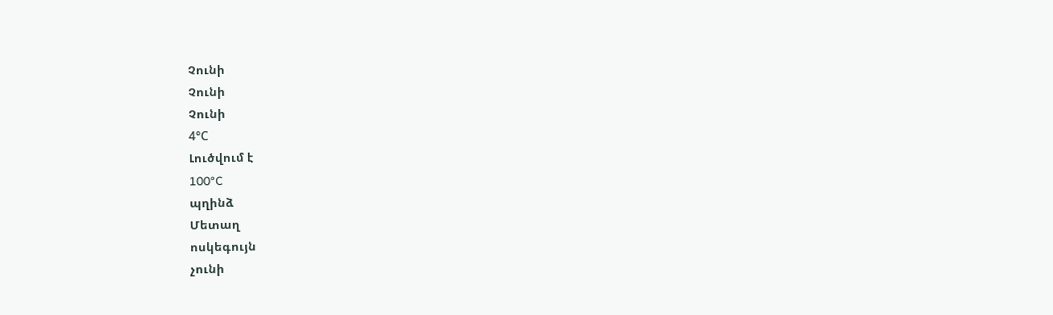Չունի
Չունի
Չունի
4°С
Լուծվում է
100°C
պղինձ
Մետաղ
ոսկեգույն
չունի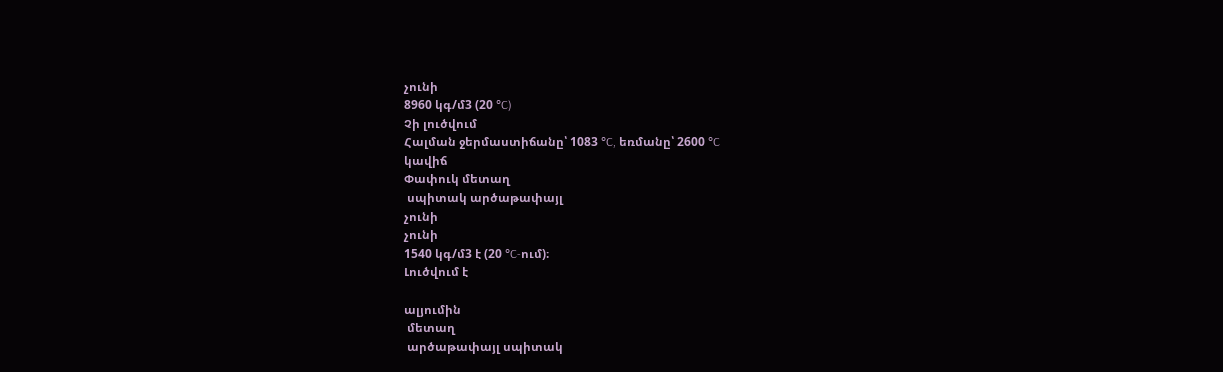չունի
8960 կգ/մ3 (20 °C)
Չի լուծվում
Հալման ջերմաստիճանը՝ 1083 °C, եռմանը՝ 2600 °C
կավիճ
Փափուկ մետաղ
 սպիտակ արծաթափայլ
չունի
չունի
1540 կգ/մ3 է (20 °C-ում)։
Լուծվում է

ալյումին
 մետաղ
 արծաթափայլ սպիտակ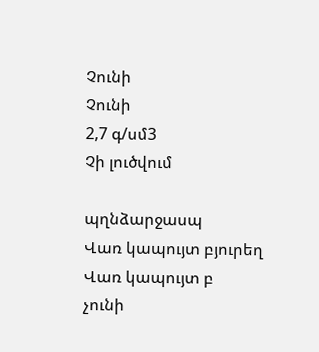Չունի
Չունի
2,7 գ/սմ3
Չի լուծվում

պղնձարջասպ
Վառ կապույտ բյուրեղ
Վառ կապույտ բ
չունի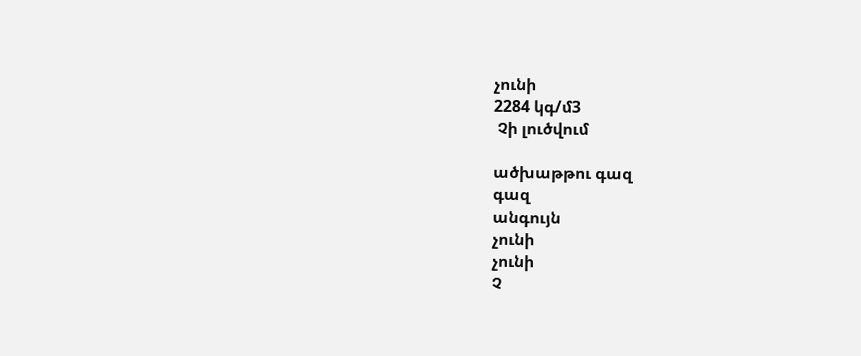չունի
2284 կգ/մ3
 Չի լուծվում

ածխաթթու գազ
գազ
անգույն
չունի
չունի
Չ